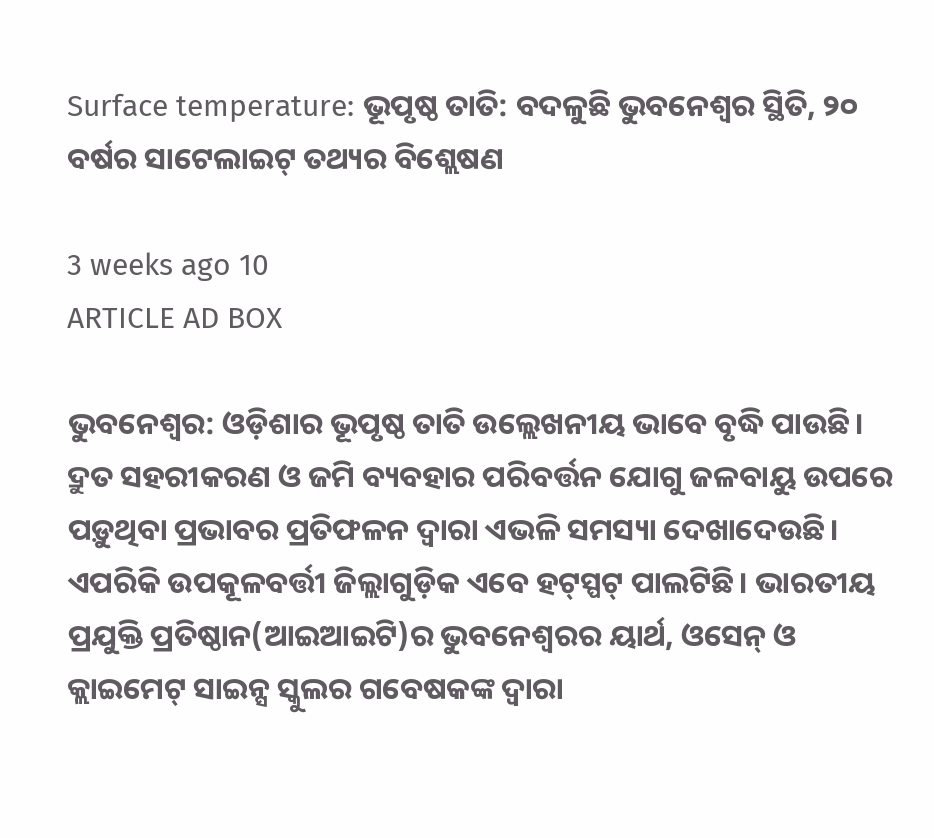Surface temperature: ଭୂପୃଷ୍ଠ ତାତି: ବଦଳୁଛି ଭୁବନେଶ୍ବର ସ୍ଥିତି, ୨୦ ବର୍ଷର ସାଟେଲାଇଟ୍‌ ତଥ୍ୟର ବିଶ୍ଲେଷଣ

3 weeks ago 10
ARTICLE AD BOX

ଭୁବନେଶ୍ୱର: ଓଡ଼ିଶାର ଭୂପୃଷ୍ଠ ତାତି ଉଲ୍ଲେଖନୀୟ ଭାବେ ବୃଦ୍ଧି ପାଉଛି। ଦ୍ରୁତ ସହରୀକରଣ ଓ ଜମି ବ୍ୟବହାର ପରିବର୍ତ୍ତନ ଯୋଗୁ ଜଳବାୟୁ ଉପରେ ପଡ଼ୁଥିବା ପ୍ରଭାବର ପ୍ରତିଫଳନ ଦ୍ବାରା ଏଭଳି ସମସ୍ୟା ଦେଖାଦେଉଛି। ଏପରିକି ଉପକୂଳବର୍ତ୍ତୀ ଜିଲ୍ଲାଗୁଡ଼ିକ ଏବେ ହଟ୍‌ସ୍ପଟ୍‌ ପାଲଟିଛି। ଭାରତୀୟ ପ୍ରଯୁକ୍ତି ପ୍ରତିଷ୍ଠାନ(ଆଇଆଇଟି)ର ଭୁବନେଶ୍ୱରର ୟାର୍ଥ, ଓସେନ୍‌ ଓ କ୍ଲାଇମେଟ୍‌ ସାଇନ୍ସ ସ୍କୁଲର ଗବେଷକଙ୍କ ଦ୍ୱାରା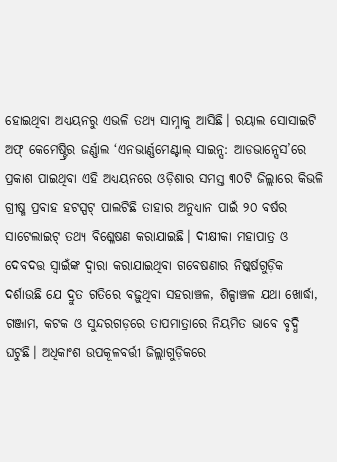ହୋଇଥିବା ଅଧ୍ୟୟନରୁ ଏଭଳି ତଥ୍ୟ ସାମ୍ନାକୁ ଆସିଛି। ରୟାଲ ସୋସାଇଟି ଅଫ୍ କେମେଷ୍ଟ୍ରିର ଜର୍ଣ୍ଣାଲ ‘ଏନଭାର୍ଣ୍ଣମେଣ୍ଟାଲ୍ ସାଇନ୍ସ: ଆଡଭାନ୍ସେସ’ରେ ପ୍ରକାଶ ପାଇଥିବା ଏହି ଅଧ୍ୟୟନରେ ଓଡ଼ିଶାର ସମସ୍ତ ୩୦ଟି ଜିଲ୍ଲାରେ କିଭଳି ଗ୍ରୀଷ୍ମ ପ୍ରବାହ ହଟସ୍ପଟ୍ ପାଲଟିଛି ତାହାର ଅନୁଧ୍ୟାନ ପାଇଁ ୨୦ ବର୍ଷର ସାଟେଲାଇଟ୍ ତଥ୍ୟ ବିଶ୍ଳେଷଣ କରାଯାଇଛି। ଦୀକ୍ଷୀକା ମହାପାତ୍ର ଓ ଦେବଦତ୍ତ ସ୍ୱାଇଁଙ୍କ ଦ୍ୱାରା କରାଯାଇଥିବା ଗବେଷଣାର ନିଷ୍କର୍ଷଗୁଡ଼ିକ ଦର୍ଶାଉଛି ଯେ ଦ୍ରୁତ ଗତିରେ ବଢ଼ୁଥିବା ସହରାଞ୍ଚଳ, ଶିଳ୍ପା‌ଞ୍ଚଳ ଯଥା ଖୋର୍ଦ୍ଧା, ଗଞ୍ଜାମ, କଟକ ଓ ସୁନ୍ଦରଗଡ଼ରେ ତାପମାତ୍ରାରେ ନିୟମିତ ଭାବେ ବୃଦ୍ଧି ଘଟୁଛି। ଅଧିକାଂଶ ଉପକୂଳବର୍ତ୍ତୀ ଜିଲ୍ଲାଗୁଡ଼ିକରେ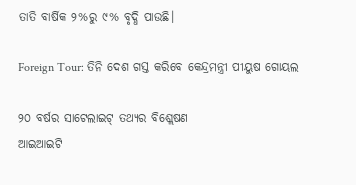ତାତି ବାର୍ଷିକ ୨%ରୁ ୯% ବୃଦ୍ଧି ପାଉଛି।

Foreign Tour: ତିନି ଦେଶ ଗସ୍ତ କରିବେ କେନ୍ଦ୍ରମନ୍ତ୍ରୀ ପୀୟୁଷ ଗୋୟଲ

୨୦ ବର୍ଷର ସାଟେଲାଇଟ୍‌ ତଥ୍ୟର ବିଶ୍ଲେଷଣ
ଆଇଆଇଟି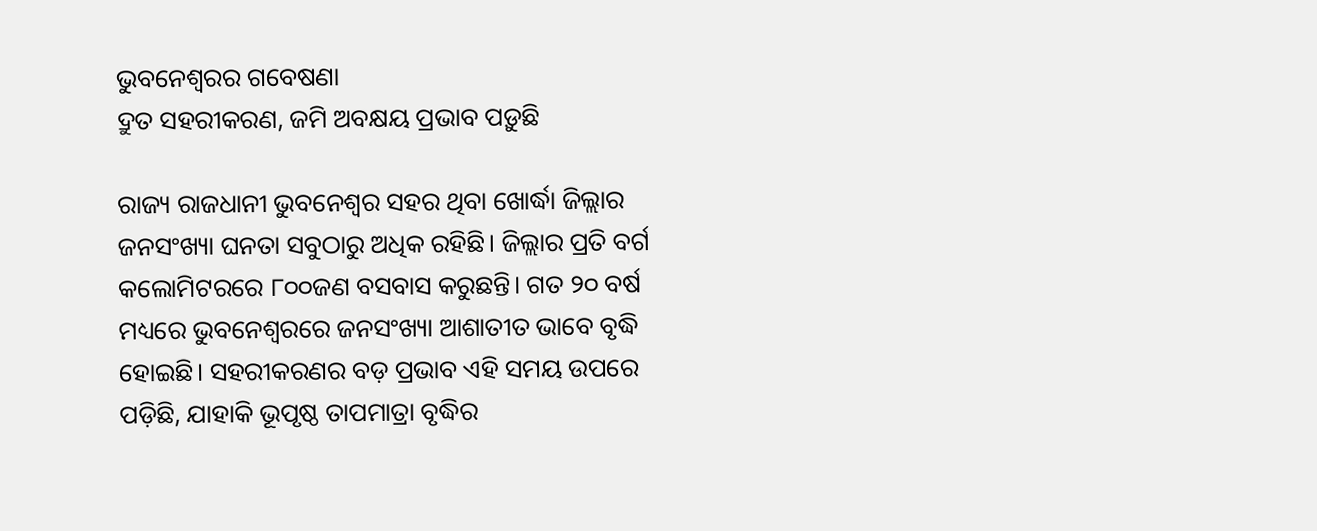ଭୁବନେଶ୍ୱରର ଗବେଷଣା
ଦ୍ରୁତ ସହରୀକରଣ, ଜମି ଅବକ୍ଷୟ ପ୍ରଭାବ ପଡ଼ୁଛି

ରାଜ୍ୟ ରାଜଧାନୀ ଭୁବନେଶ୍ବର ସହର ଥିବା ଖୋର୍ଦ୍ଧା ଜିଲ୍ଲାର ଜନସଂଖ୍ୟା ଘନତା ସବୁଠାରୁ ଅଧିକ ରହିଛି। ଜିଲ୍ଲାର ପ୍ରତି ବର୍ଗ କଲୋମିଟରରେ ୮୦୦ଜଣ ବସବାସ କରୁଛନ୍ତି। ଗତ ୨୦ ବର୍ଷ ମଧ୍ୟରେ ଭୁବନେଶ୍ବରରେ ଜନସଂଖ୍ୟା ଆଶାତୀତ ଭାବେ ବୃଦ୍ଧି ହୋଇଛି। ସହରୀକରଣର ବଡ଼ ପ୍ରଭାବ ଏହି ସମୟ ଉପରେ ପଡ଼ିଛି, ଯାହାକି ଭୂପୃଷ୍ଠ ତାପମାତ୍ରା ବୃଦ୍ଧିର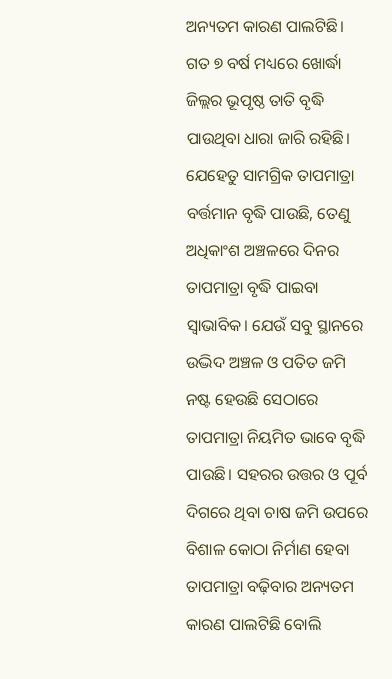ଅନ୍ୟତମ କାରଣ ପାଲଟିଛି। ଗତ ୭ ବର୍ଷ ମଧ୍ୟରେ ଖୋର୍ଦ୍ଧା ଜିଲ୍ଲର ଭୂପୃଷ୍ଠ ତାତି ବୃଦ୍ଧି ପାଉଥିବା ଧାରା ଜାରି ରହିଛି। ଯେହେତୁ ସାମଗ୍ରିକ ତାପମାତ୍ରା ବର୍ତ୍ତମାନ ବୃଦ୍ଧି ପାଉଛି, ତେଣୁ ଅଧିକାଂଶ ଅଞ୍ଚଳରେ ଦିନର ତାପମାତ୍ରା ବୃଦ୍ଧି ପାଇବା ସ୍ୱାଭାବିକ। ଯେଉଁ ସବୁ ସ୍ଥାନରେ ଉଦ୍ଭିଦ ଅଞ୍ଚଳ ଓ ପତିତ ଜମି ନଷ୍ଟ ହେଉଛି ସେଠାରେ ତାପମାତ୍ରା ନିୟମିତ ଭାବେ ବୃଦ୍ଧି ପାଉଛି। ସହରର ଉତ୍ତର ଓ ପୂର୍ବ ଦିଗରେ ଥିବା ଚାଷ ଜମି ଉପରେ ବିଶାଳ କୋଠା ନିର୍ମାଣ ହେବା ତାପମାତ୍ରା ବଢ଼ିବାର ଅନ୍ୟତମ କାରଣ ପାଲଟିଛି ବୋଲି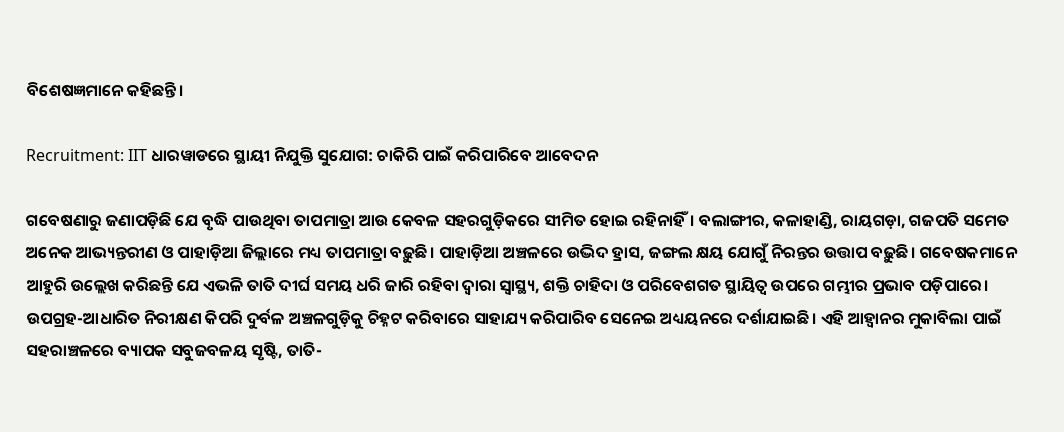ବିଶେଷଜ୍ଞମାନେ କହିଛନ୍ତି।

Recruitment: IIT ଧାରୱାଡରେ ସ୍ଥାୟୀ ନିଯୁକ୍ତି ସୁଯୋଗ: ଚାକିରି ପାଇଁ କରିପାରିବେ ଆବେଦନ

ଗବେଷଣାରୁ ଜଣାପଡ଼ିଛି ଯେ ବୃଦ୍ଧି ପାଉଥିବା ତାପମାତ୍ରା ଆଉ କେବଳ ସହରଗୁଡ଼ିକରେ ସୀମିତ ହୋଇ ରହିନାହିଁ। ବଲାଙ୍ଗୀର, କଳାହାଣ୍ଡି, ରାୟଗଡ଼ା, ଗଜପତି ସମେତ ଅନେକ ଆଭ୍ୟନ୍ତରୀଣ ଓ ପାହାଡ଼ିଆ ଜିଲ୍ଲାରେ ମଧ୍ୟ ତାପମାତ୍ରା ବଢ଼ୁଛି। ପାହାଡ଼ିଆ ଅଞ୍ଚଳରେ ଉଦ୍ଭିଦ ହ୍ରାସ, ଜଙ୍ଗଲ କ୍ଷୟ ଯୋଗୁଁ ନିରନ୍ତର ଉତ୍ତାପ ବଢ଼ୁଛି। ଗବେଷକମାନେ ଆହୁରି ଉଲ୍ଲେଖ କରିଛନ୍ତି ଯେ ଏଭଳି ତାତି ଦୀର୍ଘ ସମୟ ଧରି ଜାରି ରହିବା ଦ୍ୱାରା ସ୍ୱାସ୍ଥ୍ୟ, ଶକ୍ତି ଚାହିଦା ଓ ପରିବେଶଗତ ସ୍ଥାୟିତ୍ୱ ଉପରେ ଗମ୍ଭୀର ପ୍ରଭାବ ପଡ଼ିପାରେ। ଉପଗ୍ରହ-ଆଧାରିତ ନିରୀକ୍ଷଣ କିପରି ଦୁର୍ବଳ ଅଞ୍ଚଳଗୁଡ଼ିକୁ ଚିହ୍ନଟ କରିବାରେ ସାହାଯ୍ୟ କରିପାରିବ ସେନେଇ ଅଧ୍ୟୟନରେ ଦର୍ଶାଯାଇଛି। ଏହି ଆହ୍ୱାନର ମୁକାବିଲା ପାଇଁ ସହରାଞ୍ଚଳରେ ବ୍ୟାପକ ସବୁଜବଳୟ ସୃଷ୍ଟି, ତାତି-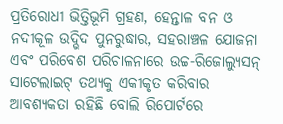ପ୍ରତିରୋଧୀ ଭିତ୍ତିଭୂମି ଗ୍ରହଣ, ହେନ୍ତାଳ ବନ ଓ ନଦୀକୂଳ ଉଦ୍ଭିଦ ପୁନରୁଦ୍ଧାର, ସହରାଞ୍ଚଳ ଯୋଜନା ଏବଂ ପରିବେଶ ପରିଚାଳନାରେ ଉଚ୍ଚ-ରିଜୋଲ୍ୟୁସନ୍ ସାଟେଲାଇଟ୍ ତଥ୍ୟକୁ ଏକୀକୃତ କରିବାର ଆବଶ୍ୟକତା ରହିଛି ବୋଲି ରିପୋର୍ଟରେ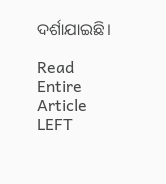ଦର୍ଶାଯାଇଛି।

Read Entire Article
LEFT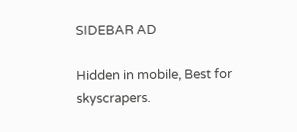SIDEBAR AD

Hidden in mobile, Best for skyscrapers.